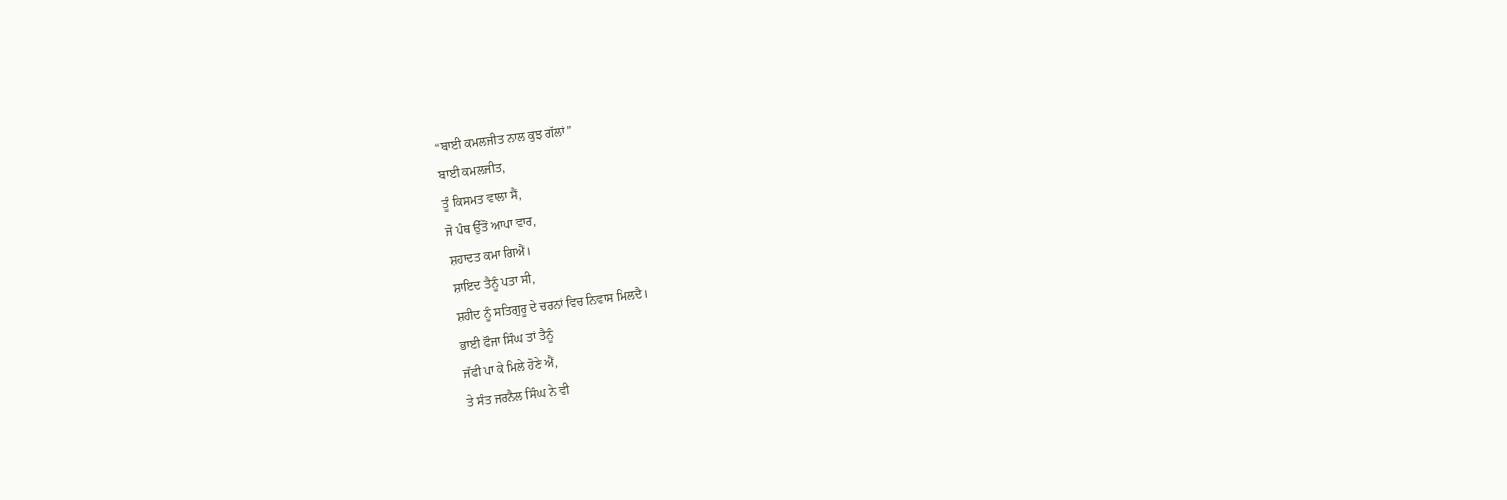“ਬਾਈ ਕਮਲਜੀਤ ਨਾਲ ਕੁਝ ਗੱਲਾਂ”
ਬਾਈ ਕਮਲਜੀਤ,
ਤੂੰ ਕਿਸਮਤ ਵਾਲਾ ਸੈਂ,
ਜੋ ਪੰਥ ਉੱਤੋਂ ਆਪਾ ਵਾਰ,
ਸ਼ਹਾਦਤ ਕਮਾ ਗਿਐਂ।
ਸ਼ਾਇਦ ਤੈਨੂੰ ਪਤਾ ਸੀ,
ਸ਼ਹੀਦ ਨੂੰ ਸਤਿਗੁਰੂ ਦੇ ਚਰਨਾਂ ਵਿਚ ਨਿਵਾਸ ਮਿਲਦੈ।
ਭਾਈ ਫੌਜਾ ਸਿੰਘ ਤਾਂ ਤੈਨੂੰ
ਜੱਫੀ ਪਾ ਕੇ ਮਿਲੇ ਹੋਣੇ ਐਂ,
ਤੇ ਸੰਤ ਜਰਨੈਲ ਸਿੰਘ ਨੇ ਵੀ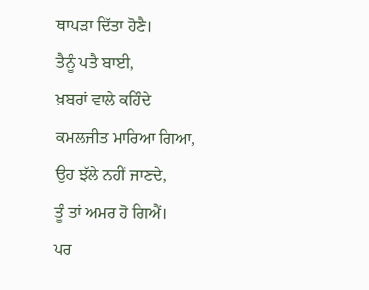ਥਾਪੜਾ ਦਿੱਤਾ ਹੋਣੈ।
ਤੈਨੂੰ ਪਤੈ ਬਾਈ,
ਖ਼ਬਰਾਂ ਵਾਲੇ ਕਹਿੰਦੇ
ਕਮਲਜੀਤ ਮਾਰਿਆ ਗਿਆ,
ਉਹ ਝੱਲੇ ਨਹੀਂ ਜਾਣਦੇ,
ਤੂੰ ਤਾਂ ਅਮਰ ਹੋ ਗਿਐਂ।
ਪਰ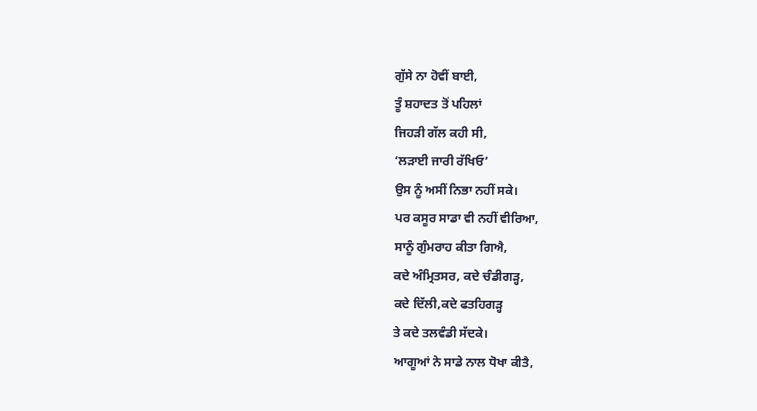ਗੁੱਸੇ ਨਾ ਹੋਵੀਂ ਬਾਈ,
ਤੂੰ ਸ਼ਹਾਦਤ ਤੋਂ ਪਹਿਲਾਂ
ਜਿਹੜੀ ਗੱਲ ਕਹੀ ਸੀ,
‘ਲੜਾਈ ਜਾਰੀ ਰੱਖਿਓ’
ਉਸ ਨੂੰ ਅਸੀਂ ਨਿਭਾ ਨਹੀਂ ਸਕੇ।
ਪਰ ਕਸੂਰ ਸਾਡਾ ਵੀ ਨਹੀਂ ਵੀਰਿਆ,
ਸਾਨੂੰ ਗੁੰਮਰਾਹ ਕੀਤਾ ਗਿਐ,
ਕਦੇ ਅੰਮ੍ਰਿਤਸਰ, ਕਦੇ ਚੰਡੀਗੜ੍ਹ,
ਕਦੇ ਦਿੱਲੀ,ਕਦੇ ਫਤਹਿਗੜ੍ਹ
ਤੇ ਕਦੇ ਤਲਵੰਡੀ ਸੱਦਕੇ।
ਆਗੂਆਂ ਨੇ ਸਾਡੇ ਨਾਲ ਧੋਖਾ ਕੀਤੈ,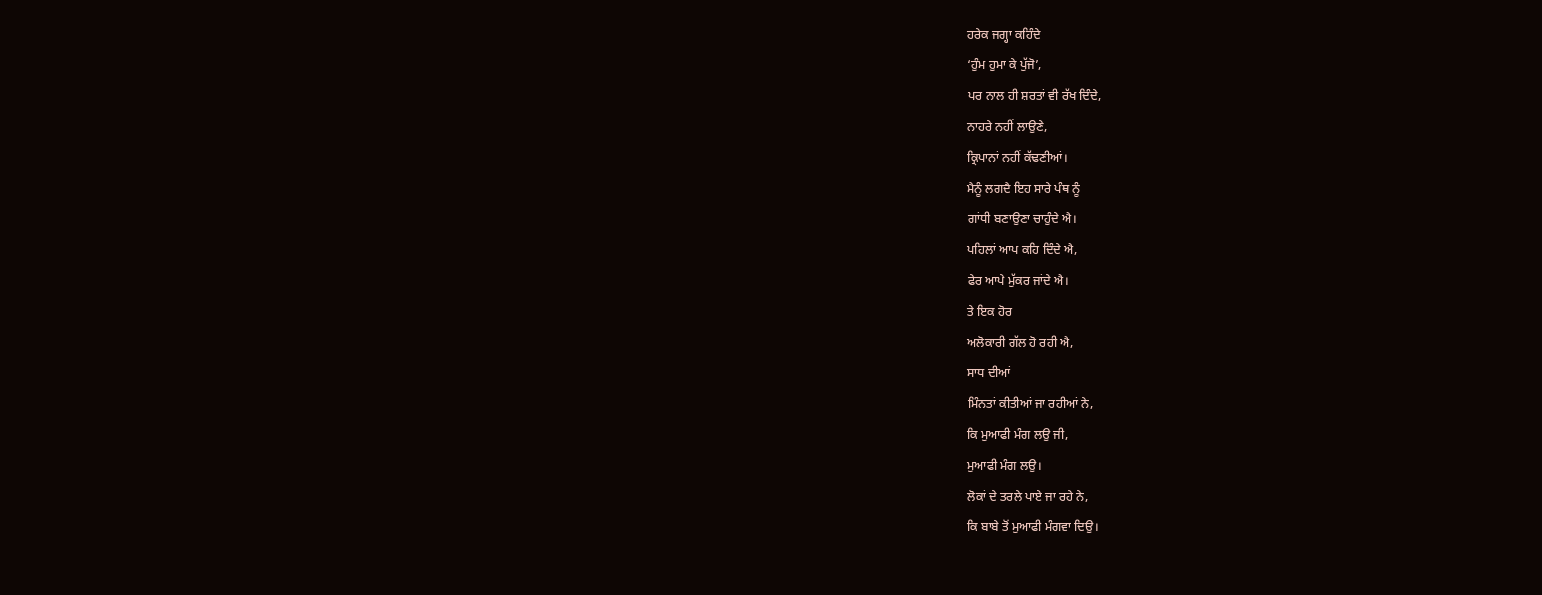ਹਰੇਕ ਜਗ੍ਹਾ ਕਹਿੰਦੇ
‘ਹੁੰਮ ਹੁਮਾ ਕੇ ਪੁੱਜੋ’,
ਪਰ ਨਾਲ ਹੀ ਸ਼ਰਤਾਂ ਵੀ ਰੱਖ ਦਿੰਦੇ,
ਨਾਹਰੇ ਨਹੀਂ ਲਾਉਣੇ,
ਕ੍ਰਿਪਾਨਾਂ ਨਹੀਂ ਕੱਢਣੀਆਂ।
ਮੈਨੂੰ ਲਗਦੈ ਇਹ ਸਾਰੇ ਪੰਥ ਨੂੰ
ਗਾਂਧੀ ਬਣਾਉਣਾ ਚਾਹੁੰਦੇ ਐ।
ਪਹਿਲਾਂ ਆਪ ਕਹਿ ਦਿੰਦੇ ਐ,
ਫੇਰ ਆਪੇ ਮੁੱਕਰ ਜਾਂਦੇ ਐ।
ਤੇ ਇਕ ਹੋਰ
ਅਲੋਕਾਰੀ ਗੱਲ ਹੋ ਰਹੀ ਐ,
ਸਾਧ ਦੀਆਂ
ਮਿੰਨਤਾਂ ਕੀਤੀਆਂ ਜਾ ਰਹੀਆਂ ਨੇ,
ਕਿ ਮੁਆਫੀ ਮੰਗ ਲਉ ਜੀ,
ਮੁਆਫੀ ਮੰਗ ਲਉ।
ਲੋਕਾਂ ਦੇ ਤਰਲੇ ਪਾਏ ਜਾ ਰਹੇ ਨੇ,
ਕਿ ਬਾਬੇ ਤੋਂ ਮੁਆਫੀ ਮੰਗਵਾ ਦਿਉ।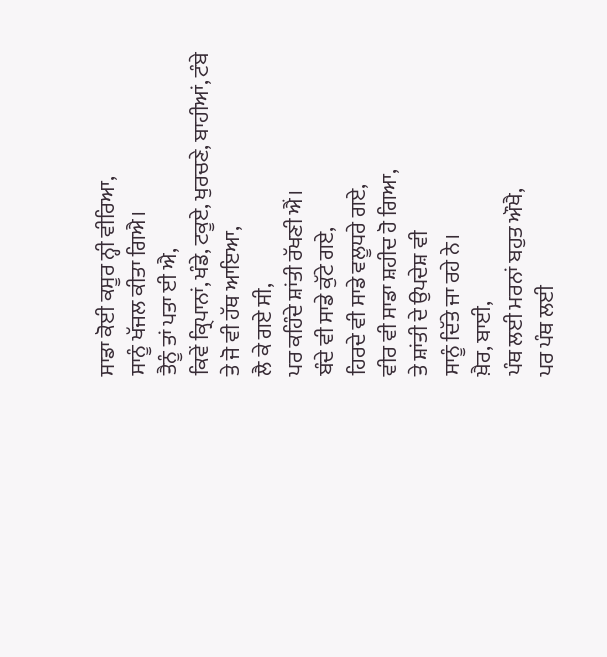ਸਾਡਾ ਕੋਈ ਕਸੂਰ ਨ੍ਹੀ ਵੀਰਿਆ,
ਸਾਨੂੰ ਖੱਜਲ ਕੀਤਾ ਗਿਐ।
ਤੈਨੂੰ ਤਾਂ ਪਤਾ ਈ ਐ,
ਕਿਵੇਂ ਕ੍ਰਿਪਾਨਾਂ, ਖੰਡੇ, ਟਕੂਏ, ਖੁਰਚਣੇ, ਬਾਹੀਆਂ, ਟੰਬੇ
ਤੇ ਜੋ ਵੀ ਹੱਥ ਆਇਆ,
ਲੈ ਕੇ ਗਏ ਸੀ,
ਪਰ ਕਹਿੰਦੇ ਸ਼ਾਂਤੀ ਰੱਖਣੀ ਐਂ।
ਬੰਦੇ ਵੀ ਸਾਡੇ ਕੁੱਟੇ ਗਏ,
ਹਿਰਦੇ ਵੀ ਸਾਡੇ ਵਲੂਧਰੇ ਗਏ,
ਵੀਰ ਵੀ ਸਾਡਾ ਸ਼ਹੀਦ ਹੋ ਗਿਆ,
ਤੇ ਸ਼ਾਂਤੀ ਦੇ ਉਪਦੇਸ਼ ਵੀ
ਸਾਨੂੰ ਦਿੱਤੇ ਜਾ ਰਹੇ ਨੇ।
ਖ਼ੈਰ, ਬਾਈ,
ਪੰਥ ਲਈ ਮਰਨਾਂ ਬਹੁਤ ਔਖੈ,
ਪਰ ਪੰਥ ਲਈ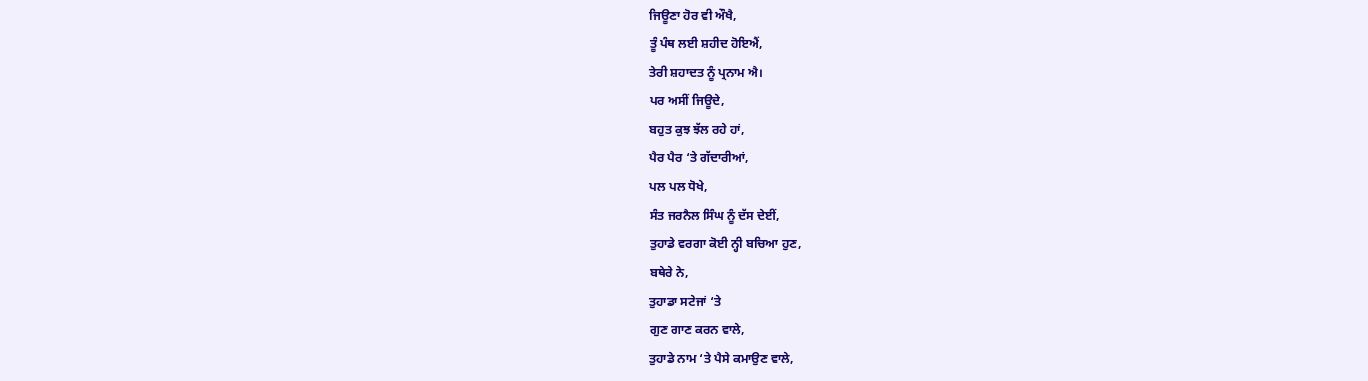ਜਿਊਣਾ ਹੋਰ ਵੀ ਔਖੈ,
ਤੂੰ ਪੰਥ ਲਈ ਸ਼ਹੀਦ ਹੋਇਐਂ,
ਤੇਰੀ ਸ਼ਹਾਦਤ ਨੂੰ ਪ੍ਰਨਾਮ ਐ।
ਪਰ ਅਸੀਂ ਜਿਊਦੇ,
ਬਹੁਤ ਕੁਝ ਝੱਲ ਰਹੇ ਹਾਂ,
ਪੈਰ ਪੈਰ ‘ਤੇ ਗੱਦਾਰੀਆਂ,
ਪਲ ਪਲ ਧੋਖੇ,
ਸੰਤ ਜਰਨੈਲ ਸਿੰਘ ਨੂੰ ਦੱਸ ਦੇਈਂ,
ਤੁਹਾਡੇ ਵਰਗਾ ਕੋਈ ਨ੍ਹੀ ਬਚਿਆ ਹੁਣ,
ਬਥੇਰੇ ਨੇ,
ਤੁਹਾਡਾ ਸਟੇਜਾਂ ‘ਤੇ
ਗੁਣ ਗਾਣ ਕਰਨ ਵਾਲੇ,
ਤੁਹਾਡੇ ਨਾਮ ‘ਤੇ ਪੈਸੇ ਕਮਾਉਣ ਵਾਲੇ,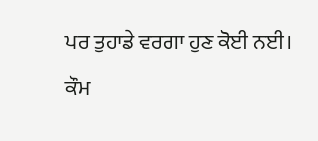ਪਰ ਤੁਹਾਡੇ ਵਰਗਾ ਹੁਣ ਕੋਈ ਨਈ।
ਕੌਮ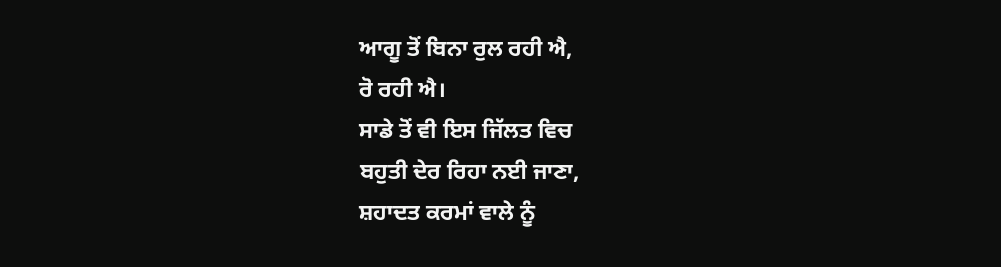ਆਗੂ ਤੋਂ ਬਿਨਾ ਰੁਲ ਰਹੀ ਐ,
ਰੋ ਰਹੀ ਐ।
ਸਾਡੇ ਤੋਂ ਵੀ ਇਸ ਜਿੱਲਤ ਵਿਚ
ਬਹੁਤੀ ਦੇਰ ਰਿਹਾ ਨਈ ਜਾਣਾ,
ਸ਼ਹਾਦਤ ਕਰਮਾਂ ਵਾਲੇ ਨੂੰ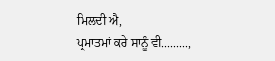ਮਿਲਦੀ ਐ,
ਪ੍ਰਮਾਤਮਾਂ ਕਰੇ ਸਾਨੂੰ ਵੀ.........,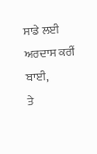ਸਾਡੇ ਲਈ ਅਰਦਾਸ ਕਰੀਂ ਬਾਈ,
ਤੇ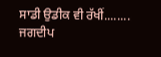ਸਾਡੀ ਉਡੀਕ ਵੀ ਰੱਖੀਂ........
ਜਗਦੀਪ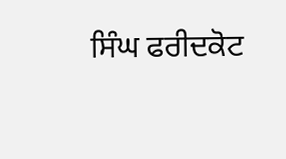ਸਿੰਘ ਫਰੀਦਕੋਟ